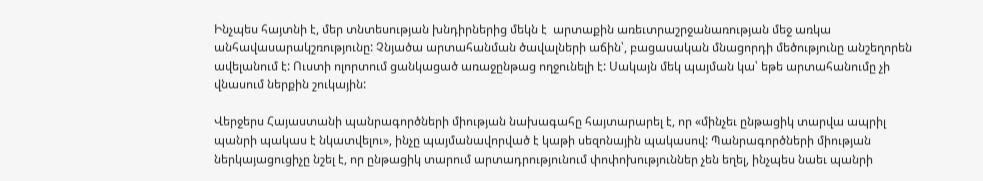Ինչպես հայտնի է, մեր տնտեսության խնդիրներից մեկն է  արտաքին առեւտրաշրջանառության մեջ առկա անհավասարակշռությունը: Չնյածա արտահանման ծավալների աճին՝, բացասական մնացորդի մեծությունը անշեղորեն ավելանում է: Ուստի ոլորտում ցանկացած առաջընթաց ողջունելի է: Սակայն մեկ պայման կա՝ եթե արտահանումը չի վնասում ներքին շուկային:

Վերջերս Հայաստանի պանրագործների միության նախագահը հայտարարել է, որ «մինչեւ ընթացիկ տարվա ապրիլ պանրի պակաս է նկատվելու», ինչը պայմանավորված է կաթի սեզոնային պակասով: Պանրագործների միության ներկայացուցիչը նշել է, որ ընթացիկ տարում արտադրությունում փոփոխություններ չեն եղել, ինչպես նաեւ պանրի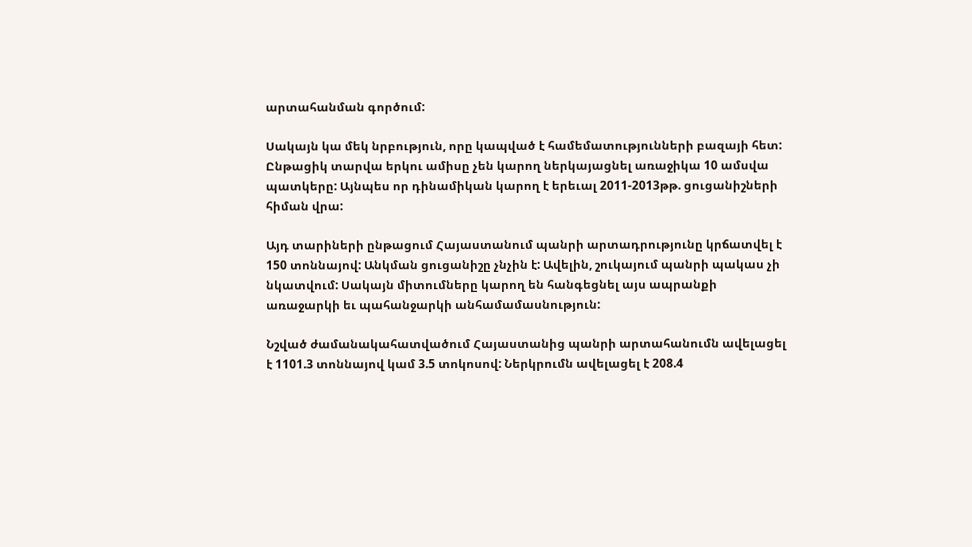արտահանման գործում:

Սակայն կա մեկ նրբություն, որը կապված է համեմատությունների բազայի հետ: Ընթացիկ տարվա երկու ամիսը չեն կարող ներկայացնել առաջիկա 10 ամսվա պատկերը: Այնպես որ դինամիկան կարող է երեւալ 2011-2013թթ. ցուցանիշների հիման վրա:

Այդ տարիների ընթացում Հայաստանում պանրի արտադրությունը կրճատվել է 150 տոննայով: Անկման ցուցանիշը չնչին է: Ավելին, շուկայում պանրի պակաս չի նկատվում: Սակայն միտումները կարող են հանգեցնել այս ապրանքի առաջարկի եւ պահանջարկի անհամամասնություն:

Նշված ժամանակահատվածում Հայաստանից պանրի արտահանումն ավելացել է 1101.3 տոննայով կամ 3.5 տոկոսով: Ներկրումն ավելացել է 208.4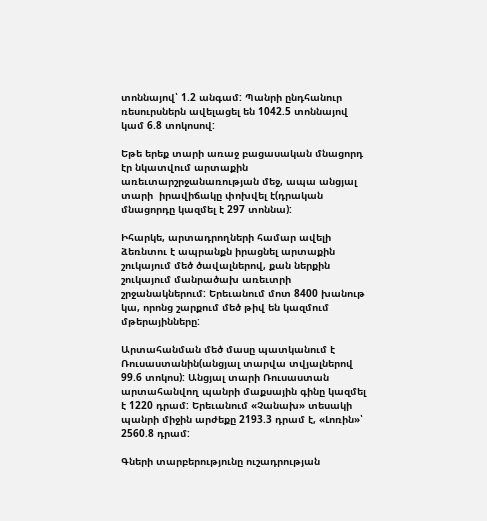տոննայով՝ 1.2 անգամ: Պանրի ընդհանուր ռեսուրսներն ավելացել են 1042.5 տոննայով կամ 6.8 տոկոսով:

Եթե երեք տարի առաջ բացասական մնացորդ էր նկատվում արտաքին առեւտարշրջանառության մեջ, ապա անցյալ տարի  իրավիճակը փոխվել է(դրական մնացորդը կազմել է 297 տոննա):

Իհարկե, արտադրողների համար ավելի ձեռնտու է ապրանքն իրացնել արտաքին շուկայում մեծ ծավալներով, քան ներքին շուկայում մանրածախ առեւտրի շրջանակներում: Երեւանում մոտ 8400 խանութ կա, որոնց շարքում մեծ թիվ են կազմում մթերայինները:

Արտահանման մեծ մասը պատկանում է Ռուսաստանին(անցյալ տարվա տվյալներով 99.6 տոկոս): Անցյալ տարի Ռուսաստան արտահանվող պանրի մաքսային գինը կազմել է 1220 դրամ: Երեւանում «Չանախ» տեսակի պանրի միջին արժեքը 2193.3 դրամ է, «Լոռին»՝ 2560.8 դրամ:

Գների տարբերությունը ուշադրության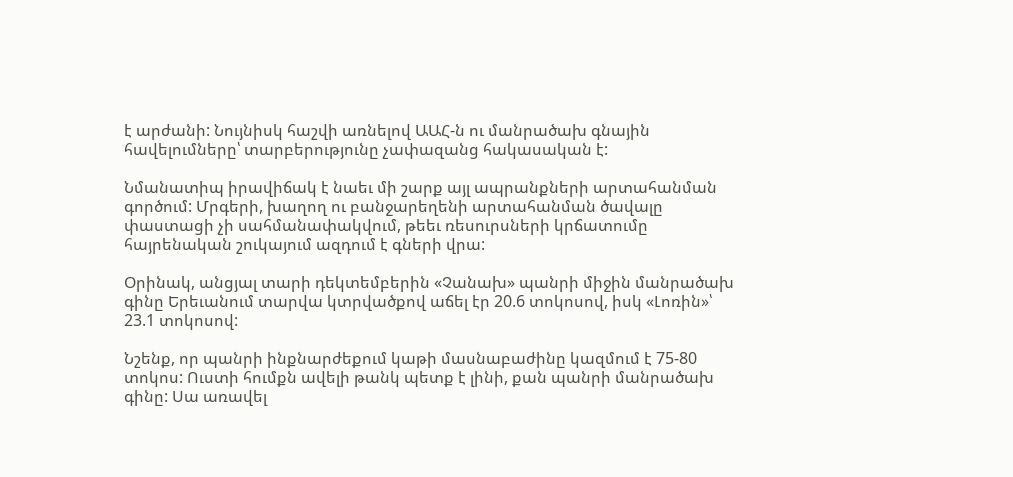է արժանի: Նույնիսկ հաշվի առնելով ԱԱՀ-ն ու մանրածախ գնային հավելումները՝ տարբերությունը չափազանց հակասական է:

Նմանատիպ իրավիճակ է նաեւ մի շարք այլ ապրանքների արտահանման գործում: Մրգերի, խաղող ու բանջարեղենի արտահանման ծավալը փաստացի չի սահմանափակվում, թեեւ ռեսուրսների կրճատումը հայրենական շուկայում ազդում է գների վրա:

Օրինակ, անցյալ տարի դեկտեմբերին «Չանախ» պանրի միջին մանրածախ գինը Երեւանում տարվա կտրվածքով աճել էր 20.6 տոկոսով, իսկ «Լոռին»՝ 23.1 տոկոսով:

Նշենք, որ պանրի ինքնարժեքում կաթի մասնաբաժինը կազմում է 75-80 տոկոս: Ուստի հումքն ավելի թանկ պետք է լինի, քան պանրի մանրածախ գինը: Սա առավել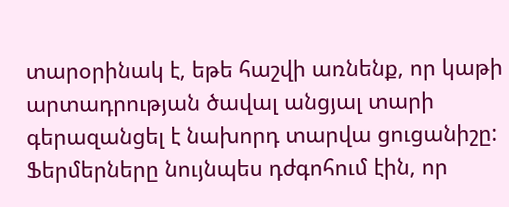տարօրինակ է, եթե հաշվի առնենք, որ կաթի արտադրության ծավալ անցյալ տարի գերազանցել է նախորդ տարվա ցուցանիշը: Ֆերմերները նույնպես դժգոհում էին, որ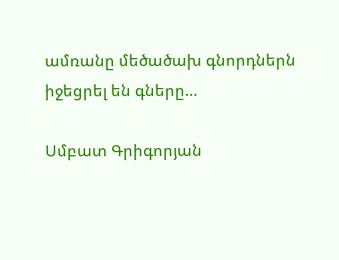ամռանը մեծածախ գնորդներն իջեցրել են գները…

Սմբատ Գրիգորյան